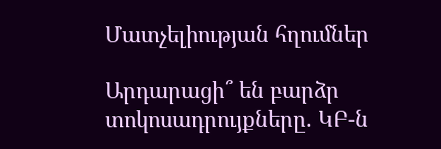Մատչելիության հղումներ

Արդարացի՞ են բարձր տոկոսադրույքները. ԿԲ-ն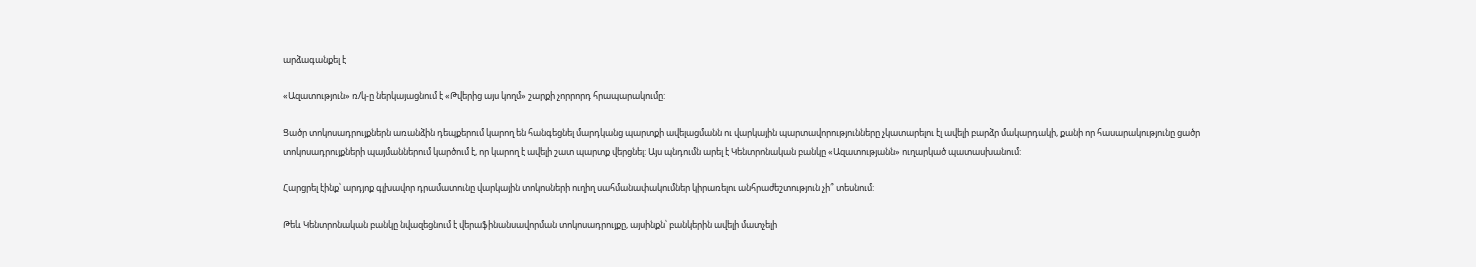արձագանքել է

«Ազատություն» ռ/կ-ը ներկայացնում է «Թվերից այս կողմ» շարքի չորրորդ հրապարակումը:

Ցածր տոկոսադրույքներն առանձին դեպքերում կարող են հանգեցնել մարդկանց պարտքի ավելացմանն ու վարկային պարտավորությունները չկատարելու էլ ավելի բարձր մակարդակի, քանի որ հասարակությունը ցածր տոկոսադրույքների պայմաններում կարծում է, որ կարող է ավելի շատ պարտք վերցնել: Այս պնդումն արել է Կենտրոնական բանկը «Ազատությանն» ուղարկած պատասխանում:

Հարցրել էինք՝ արդյոք գլխավոր դրամատունը վարկային տոկոսների ուղիղ սահմանափակումներ կիրառելու անհրաժեշտություն չի՞ տեսնում:

Թեև Կենտրոնական բանկը նվազեցնում է վերաֆինանսավորման տոկոսադրույքը, այսինքն՝ բանկերին ավելի մատչելի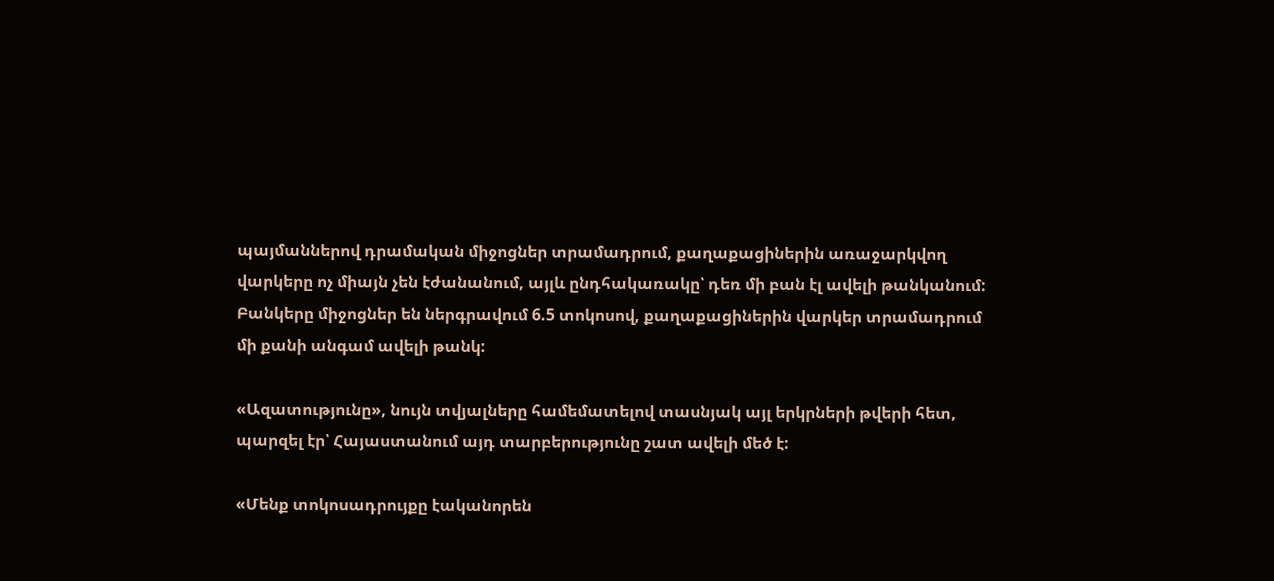պայմաններով դրամական միջոցներ տրամադրում, քաղաքացիներին առաջարկվող վարկերը ոչ միայն չեն էժանանում, այլև ընդհակառակը՝ դեռ մի բան էլ ավելի թանկանում: Բանկերը միջոցներ են ներգրավում 6.5 տոկոսով, քաղաքացիներին վարկեր տրամադրում մի քանի անգամ ավելի թանկ:

«Ազատությունը», նույն տվյալները համեմատելով տասնյակ այլ երկրների թվերի հետ, պարզել էր՝ Հայաստանում այդ տարբերությունը շատ ավելի մեծ է:

«Մենք տոկոսադրույքը էականորեն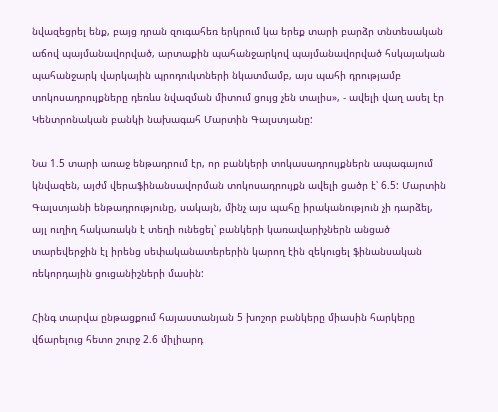նվազեցրել ենք, բայց դրան զուգահեռ երկրում կա երեք տարի բարձր տնտեսական աճով պայմանավորված, արտաքին պահանջարկով պայմանավորված հսկայական պահանջարկ վարկային պրոդուկտների նկատմամբ, այս պահի դրությամբ տոկոսադրույքները դեռևս նվազման միտում ցույց չեն տալիս», - ավելի վաղ ասել էր Կենտրոնական բանկի նախագահ Մարտին Գալստյանը:

Նա 1.5 տարի առաջ ենթադրում էր, որ բանկերի տոկասադրույքներն ապագայում կնվազեն, այժմ վերաֆինանսավորման տոկոսադրույքն ավելի ցածր է՝ 6.5: Մարտին Գալստյանի ենթադրությունը, սակայն, մինչ այս պահը իրականություն չի դարձել, այլ ուղիղ հակառակն է տեղի ունեցել՝ բանկերի կառավարիչներն անցած տարեվերջին էլ իրենց սեփականատերերին կարող էին զեկուցել ֆինանսական ռեկորդային ցուցանիշների մասին:

Հինգ տարվա ընթացքում հայաստանյան 5 խոշոր բանկերը միասին հարկերը վճարելուց հետո շուրջ 2.6 միլիարդ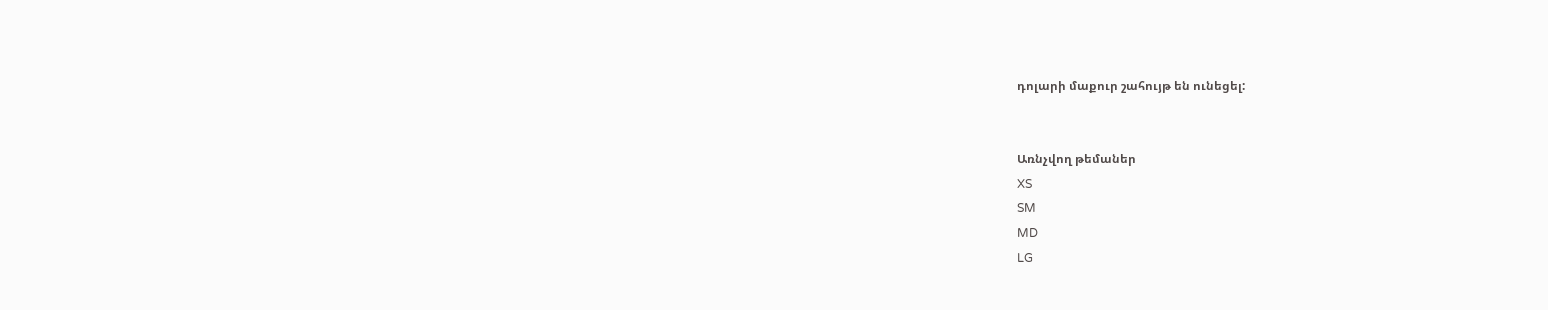դոլարի մաքուր շահույթ են ունեցել:


Առնչվող թեմաներ
XS
SM
MD
LG